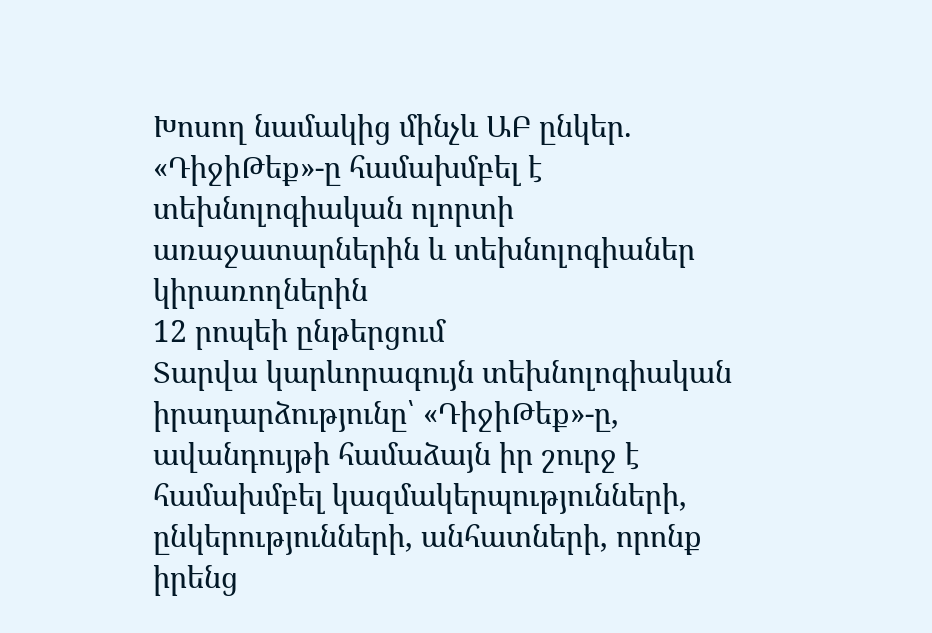Խոսող նամակից մինչև ԱԲ ընկեր. «ԴիջիԹեք»-ը համախմբել է տեխնոլոգիական ոլորտի առաջատարներին և տեխնոլոգիաներ կիրառողներին
12 րոպեի ընթերցում
Տարվա կարևորագույն տեխնոլոգիական իրադարձությունը՝ «ԴիջիԹեք»-ը, ավանդույթի համաձայն իր շուրջ է համախմբել կազմակերպությունների, ընկերությունների, անհատների, որոնք իրենց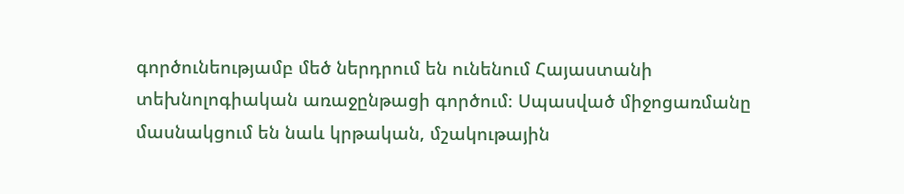գործունեությամբ մեծ ներդրում են ունենում Հայաստանի տեխնոլոգիական առաջընթացի գործում։ Սպասված միջոցառմանը մասնակցում են նաև կրթական, մշակութային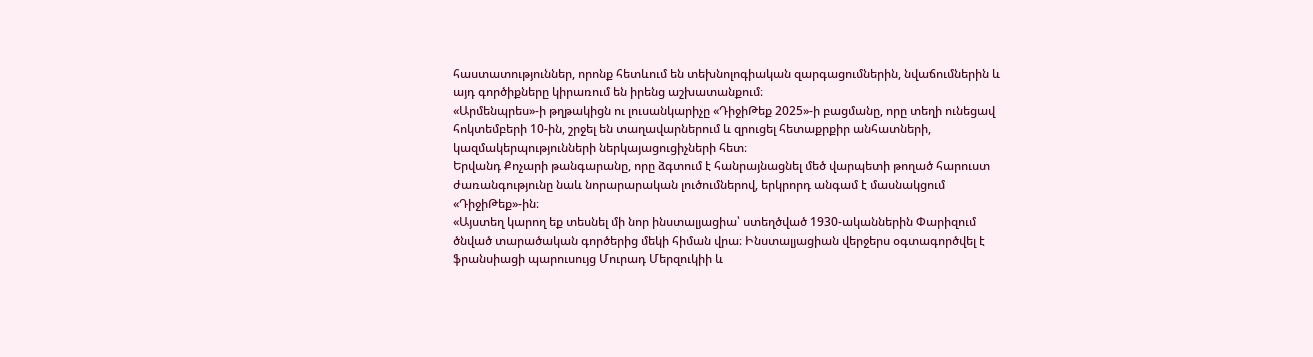հաստատություններ, որոնք հետևում են տեխնոլոգիական զարգացումներին, նվաճումներին և այդ գործիքները կիրառում են իրենց աշխատանքում։
«Արմենպրես»-ի թղթակիցն ու լուսանկարիչը «ԴիջիԹեք 2025»-ի բացմանը, որը տեղի ունեցավ հոկտեմբերի 10-ին, շրջել են տաղավարներում և զրուցել հետաքրքիր անհատների, կազմակերպությունների ներկայացուցիչների հետ։
Երվանդ Քոչարի թանգարանը, որը ձգտում է հանրայնացնել մեծ վարպետի թողած հարուստ ժառանգությունը նաև նորարարական լուծումներով, երկրորդ անգամ է մասնակցում «ԴիջիԹեք»-ին։
«Այստեղ կարող եք տեսնել մի նոր ինստալյացիա՝ ստեղծված 1930-ականներին Փարիզում ծնված տարածական գործերից մեկի հիման վրա։ Ինստալյացիան վերջերս օգտագործվել է ֆրանսիացի պարուսույց Մուրադ Մերզուկիի և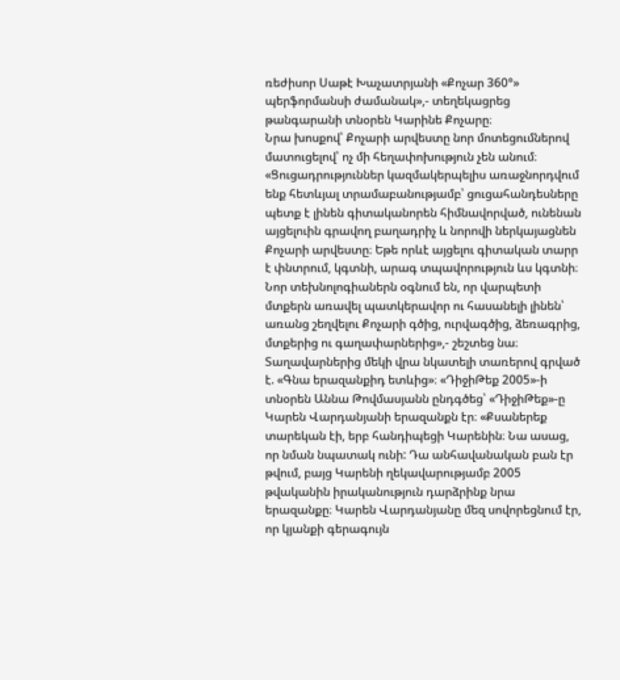ռեժիսոր Սաթէ Խաչատրյանի «Քոչար 360°» պերֆորմանսի ժամանակ»,- տեղեկացրեց թանգարանի տնօրեն Կարինե Քոչարը։
Նրա խոսքով՝ Քոչարի արվեստը նոր մոտեցումներով մատուցելով՝ ոչ մի հեղափոխություն չեն անում։ «Ցուցադրություններ կազմակերպելիս առաջնորդվում ենք հետևյալ տրամաբանությամբ՝ ցուցահանդեսները պետք է լինեն գիտականորեն հիմնավորված, ունենան այցելուին գրավող բաղադրիչ և նորովի ներկայացնեն Քոչարի արվեստը։ Եթե որևէ այցելու գիտական տարր է փնտրում, կգտնի, արագ տպավորություն ևս կգտնի։ Նոր տեխնոլոգիաներն օգնում են, որ վարպետի մտքերն առավել պատկերավոր ու հասանելի լինեն՝ առանց շեղվելու Քոչարի գծից, ուրվագծից, ձեռագրից, մտքերից ու գաղափարներից»,- շեշտեց նա։
Տաղավարներից մեկի վրա նկատելի տառերով գրված է. «Գնա երազանքիդ ետևից»։ «ԴիջիԹեք 2005»-ի տնօրեն Աննա Թովմասյանն ընդգծեց՝ «ԴիջիԹեք»-ը Կարեն Վարդանյանի երազանքն էր։ «Քսաներեք տարեկան էի, երբ հանդիպեցի Կարենին։ Նա ասաց, որ նման նպատակ ունի: Դա անհավանական բան էր թվում, բայց Կարենի ղեկավարությամբ 2005 թվականին իրականություն դարձրինք նրա երազանքը։ Կարեն Վարդանյանը մեզ սովորեցնում էր, որ կյանքի գերագույն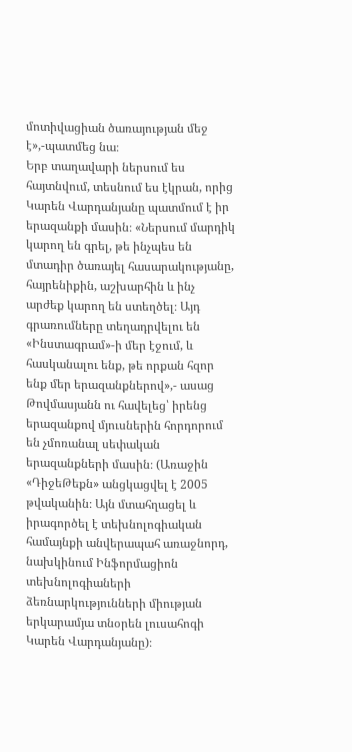մոտիվացիան ծառայության մեջ է»,-պատմեց նա։
Երբ տաղավարի ներսում ես հայտնվում, տեսնում ես էկրան, որից Կարեն Վարդանյանը պատմում է իր երազանքի մասին։ «Ներսում մարդիկ կարող են գրել, թե ինչպես են մտադիր ծառայել հասարակությանը, հայրենիքին, աշխարհին և ինչ արժեք կարող են ստեղծել։ Այդ գրառումները տեղադրվելու են «Ինստագրամ»-ի մեր էջում, և հասկանալու ենք, թե որքան հզոր ենք մեր երազանքներով»,- ասաց Թովմասյանն ու հավելեց՝ իրենց երազանքով մյուսներին հորդորում են չմոռանալ սեփական երազանքների մասին։ (Առաջին «ԴիջեԹեքն» անցկացվել է 2005 թվականին։ Այն մտահղացել և իրագործել է տեխնոլոգիական համայնքի անվերապահ առաջնորդ, նախկինում Ինֆորմացիոն տեխնոլոգիաների ձեռնարկությունների միության երկարամյա տնօրեն լուսահոգի Կարեն Վարդանյանը)։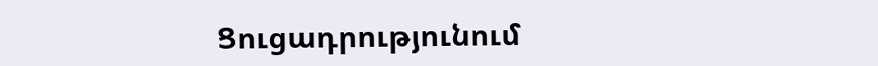Ցուցադրությունում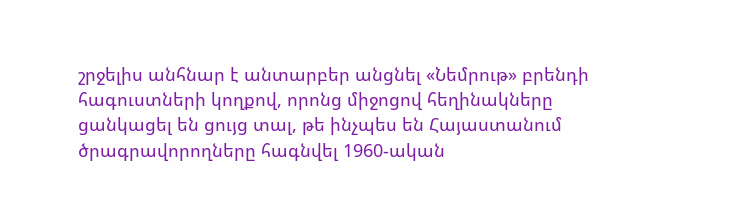շրջելիս անհնար է անտարբեր անցնել «Նեմրութ» բրենդի հագուստների կողքով, որոնց միջոցով հեղինակները ցանկացել են ցույց տալ, թե ինչպես են Հայաստանում ծրագրավորողները հագնվել 1960-ական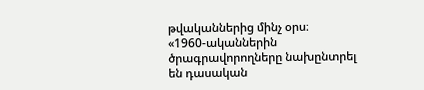թվականներից մինչ օրս։
«1960-ականներին ծրագրավորողները նախընտրել են դասական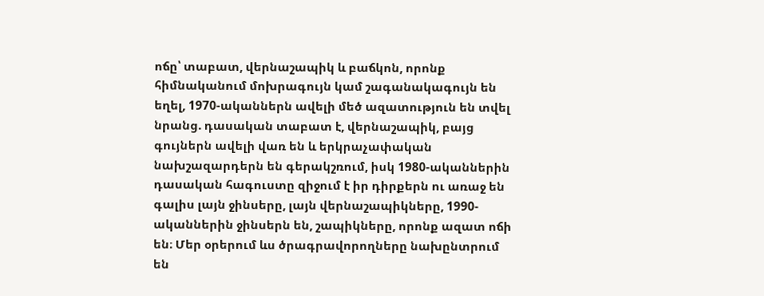ոճը՝ տաբատ, վերնաշապիկ և բաճկոն, որոնք հիմնականում մոխրագույն կամ շագանակագույն են եղել, 1970-ականներն ավելի մեծ ազատություն են տվել նրանց. դասական տաբատ է, վերնաշապիկ, բայց գույներն ավելի վառ են և երկրաչափական նախշազարդերն են գերակշռում, իսկ 1980-ականներին դասական հագուստը զիջում է իր դիրքերն ու առաջ են գալիս լայն ջինսերը, լայն վերնաշապիկները, 1990-ականներին ջինսերն են, շապիկները, որոնք ազատ ոճի են։ Մեր օրերում ևս ծրագրավորողները նախընտրում են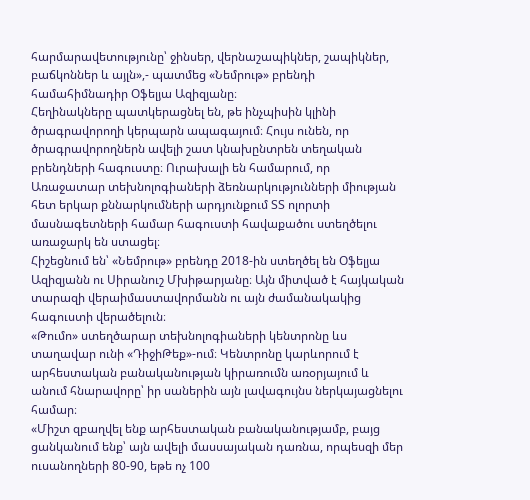հարմարավետությունը՝ ջինսեր, վերնաշապիկներ, շապիկներ, բաճկոններ և այլն»,- պատմեց «Նեմրութ» բրենդի համահիմնադիր Օֆելյա Ազիզյանը։
Հեղինակները պատկերացնել են, թե ինչպիսին կլինի ծրագրավորողի կերպարն ապագայում։ Հույս ունեն, որ ծրագրավորողներն ավելի շատ կնախընտրեն տեղական բրենդների հագուստը։ Ուրախալի են համարում, որ Առաջատար տեխնոլոգիաների ձեռնարկությունների միության հետ երկար քննարկումների արդյունքում ՏՏ ոլորտի մասնագետների համար հագուստի հավաքածու ստեղծելու առաջարկ են ստացել։
Հիշեցնում են՝ «Նեմրութ» բրենդը 2018-ին ստեղծել են Օֆելյա Ազիզյանն ու Սիրանուշ Մխիթարյանը։ Այն միտված է հայկական տարազի վերաիմաստավորմանն ու այն ժամանակակից հագուստի վերածելուն։
«Թումո» ստեղծարար տեխնոլոգիաների կենտրոնը ևս տաղավար ունի «ԴիջիԹեք»-ում։ Կենտրոնը կարևորում է արհեստական բանականության կիրառումն առօրյայում և անում հնարավորը՝ իր սաներին այն լավագույնս ներկայացնելու համար։
«Միշտ զբաղվել ենք արհեստական բանականությամբ, բայց ցանկանում ենք՝ այն ավելի մասսայական դառնա, որպեսզի մեր ուսանողների 80-90, եթե ոչ 100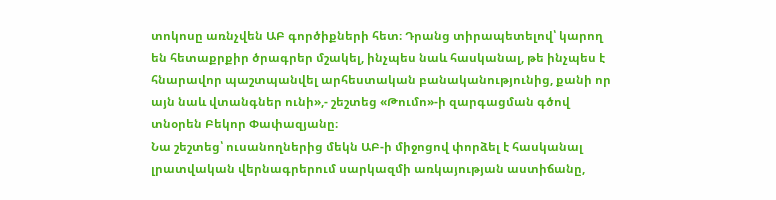տոկոսը առնչվեն ԱԲ գործիքների հետ։ Դրանց տիրապետելով՝ կարող են հետաքրքիր ծրագրեր մշակել, ինչպես նաև հասկանալ, թե ինչպես է հնարավոր պաշտպանվել արհեստական բանականությունից, քանի որ այն նաև վտանգներ ունի»,- շեշտեց «Թումո»-ի զարգացման գծով տնօրեն Բեկոր Փափազյանը։
Նա շեշտեց՝ ուսանողներից մեկն ԱԲ-ի միջոցով փորձել է հասկանալ լրատվական վերնագրերում սարկազմի առկայության աստիճանը,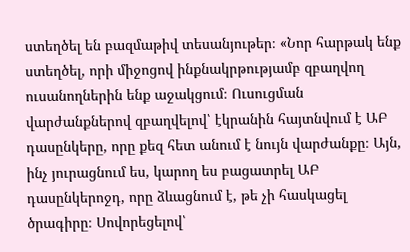ստեղծել են բազմաթիվ տեսանյութեր։ «Նոր հարթակ ենք ստեղծել, որի միջոցով ինքնակրթությամբ զբաղվող ուսանողներին ենք աջակցում։ Ուսուցման վարժանքներով զբաղվելով՝ էկրանին հայտնվում է ԱԲ դասընկերը, որը քեզ հետ անում է նույն վարժանքը։ Այն, ինչ յուրացնում ես, կարող ես բացատրել ԱԲ դասընկերոջդ, որը ձևացնում է, թե չի հասկացել ծրագիրը։ Սովորեցելով՝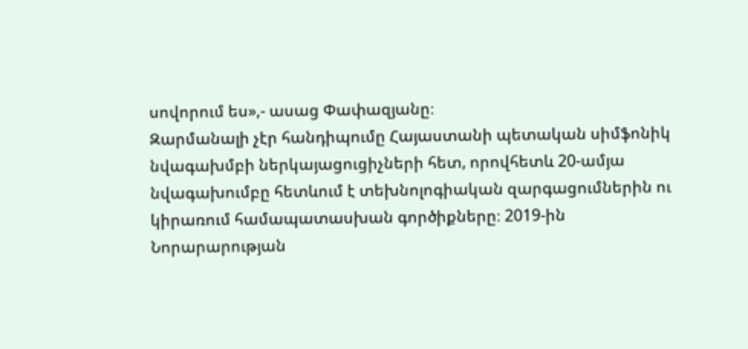սովորում ես»,- ասաց Փափազյանը։
Զարմանալի չէր հանդիպումը Հայաստանի պետական սիմֆոնիկ նվագախմբի ներկայացուցիչների հետ, որովհետև 20-ամյա նվագախումբը հետևում է տեխնոլոգիական զարգացումներին ու կիրառում համապատասխան գործիքները։ 2019-ին Նորարարության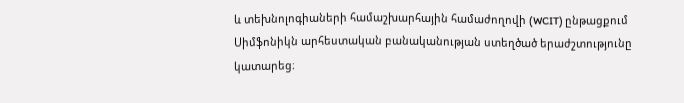և տեխնոլոգիաների համաշխարհային համաժողովի (WCIT) ընթացքում Սիմֆոնիկն արհեստական բանականության ստեղծած երաժշտությունը կատարեց։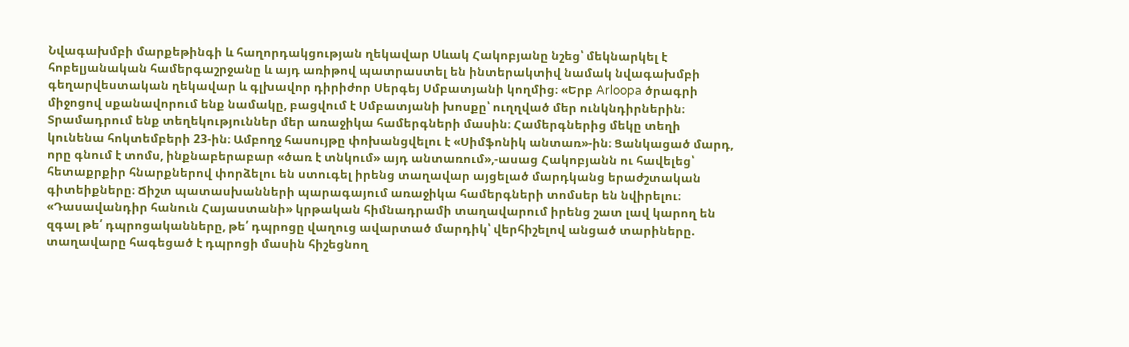Նվագախմբի մարքեթինգի և հաղորդակցության ղեկավար Սևակ Հակոբյանը նշեց՝ մեկնարկել է հոբելյանական համերգաշրջանը և այդ առիթով պատրաստել են ինտերակտիվ նամակ նվագախմբի գեղարվեստական ղեկավար և գլխավոր դիրիժոր Սերգեյ Սմբատյանի կողմից։ «Երբ Arloopa ծրագրի միջոցով սքանավորում ենք նամակը, բացվում է Սմբատյանի խոսքը՝ ուղղված մեր ունկնդիրներին։ Տրամադրում ենք տեղեկություններ մեր առաջիկա համերգների մասին։ Համերգներից մեկը տեղի կունենա հոկտեմբերի 23-ին։ Ամբողջ հասույթը փոխանցվելու է «Սիմֆոնիկ անտառ»-ին։ Ցանկացած մարդ, որը գնում է տոմս, ինքնաբերաբար «ծառ է տնկում» այդ անտառում»,-ասաց Հակոբյանն ու հավելեց՝ հետաքրքիր հնարքներով փորձելու են ստուգել իրենց տաղավար այցելած մարդկանց երաժշտական գիտեիքները։ Ճիշտ պատասխանների պարագայում առաջիկա համերգների տոմսեր են նվիրելու։
«Դասավանդիր հանուն Հայաստանի» կրթական հիմնադրամի տաղավարում իրենց շատ լավ կարող են զգալ թե՛ դպրոցականները, թե՛ դպրոցը վաղուց ավարտած մարդիկ՝ վերհիշելով անցած տարիները. տաղավարը հագեցած է դպրոցի մասին հիշեցնող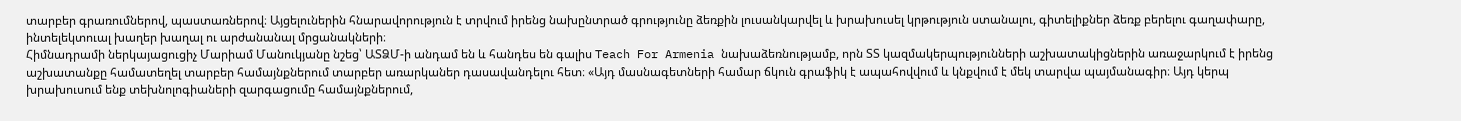տարբեր գրառումներով, պաստառներով։ Այցելուներին հնարավորություն է տրվում իրենց նախընտրած գրությունը ձեռքին լուսանկարվել և խրախուսել կրթություն ստանալու, գիտելիքներ ձեռք բերելու գաղափարը, ինտելեկտուալ խաղեր խաղալ ու արժանանալ մրցանակների։
Հիմնադրամի ներկայացուցիչ Մարիամ Մանուկյանը նշեց՝ ԱՏՁՄ-ի անդամ են և հանդես են գալիս Teach For Armenia նախաձեռնությամբ, որն ՏՏ կազմակերպությունների աշխատակիցներին առաջարկում է իրենց աշխատանքը համատեղել տարբեր համայնքներում տարբեր առարկաներ դասավանդելու հետ։ «Այդ մասնագետների համար ճկուն գրաֆիկ է ապահովվում և կնքվում է մեկ տարվա պայմանագիր։ Այդ կերպ խրախուսում ենք տեխնոլոգիաների զարգացումը համայնքներում,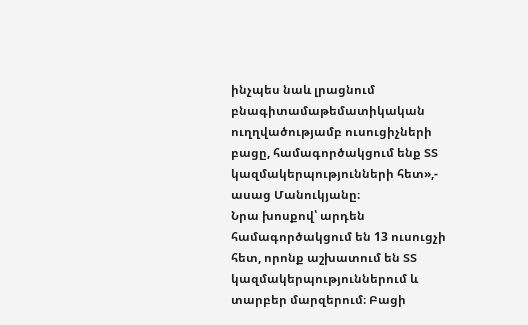ինչպես նաև լրացնում բնագիտամաթեմատիկական ուղղվածությամբ ուսուցիչների բացը, համագործակցում ենք ՏՏ կազմակերպությունների հետ»,- ասաց Մանուկյանը։
Նրա խոսքով՝ արդեն համագործակցում են 13 ուսուցչի հետ, որոնք աշխատում են ՏՏ կազմակերպություններում և տարբեր մարզերում։ Բացի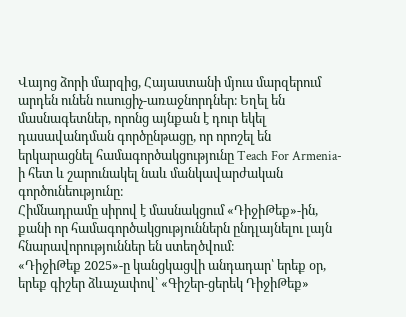Վայոց ձորի մարզից, Հայաստանի մյուս մարզերում արդեն ունեն ուսուցիչ-առաջնորդներ։ Եղել են մասնագետներ, որոնց այնքան է դուր եկել դասավանդման գործընթացը, որ որոշել են երկարացնել համագործակցությունը Teach For Armenia-ի հետ և շարունակել նաև մանկավարժական գործունեությունը։
Հիմնադրամը սիրով է մասնակցում «ԴիջիԹեք»-ին, քանի որ համագործակցություններն ընդլայնելու լայն հնարավորություններ են ստեղծվում։
«ԴիջիԹեք 2025»-ը կանցկացվի անդադար՝ երեք օր, երեք գիշեր ձևաչափով՝ «Գիշեր-ցերեկ ԴիջիԹեք»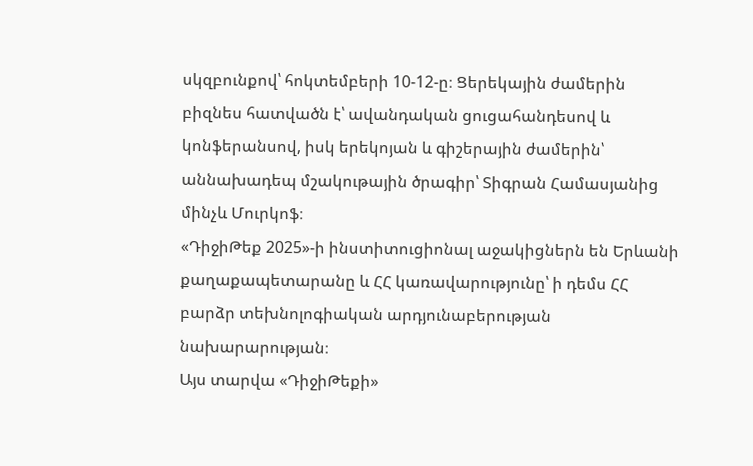սկզբունքով՝ հոկտեմբերի 10-12-ը։ Ցերեկային ժամերին բիզնես հատվածն է՝ ավանդական ցուցահանդեսով և կոնֆերանսով, իսկ երեկոյան և գիշերային ժամերին՝ աննախադեպ մշակութային ծրագիր՝ Տիգրան Համասյանից մինչև Մուրկոֆ։
«ԴիջիԹեք 2025»-ի ինստիտուցիոնալ աջակիցներն են Երևանի քաղաքապետարանը և ՀՀ կառավարությունը՝ ի դեմս ՀՀ բարձր տեխնոլոգիական արդյունաբերության նախարարության։
Այս տարվա «ԴիջիԹեքի»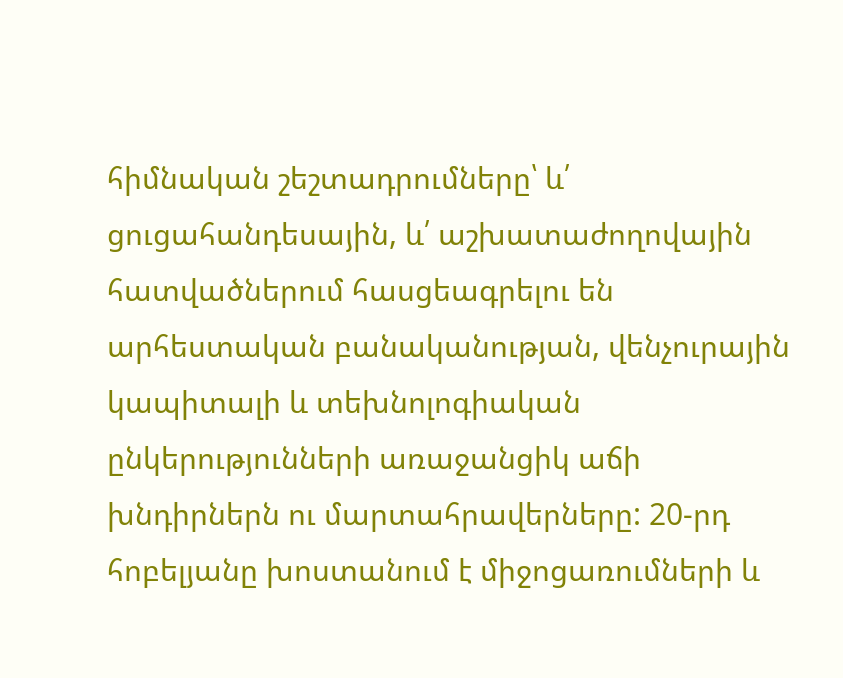հիմնական շեշտադրումները՝ և՛ ցուցահանդեսային, և՛ աշխատաժողովային հատվածներում հասցեագրելու են արհեստական բանականության, վենչուրային կապիտալի և տեխնոլոգիական ընկերությունների առաջանցիկ աճի խնդիրներն ու մարտահրավերները: 20-րդ հոբելյանը խոստանում է միջոցառումների և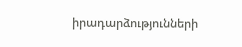իրադարձությունների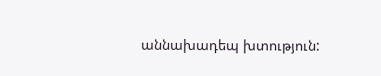աննախադեպ խտություն: